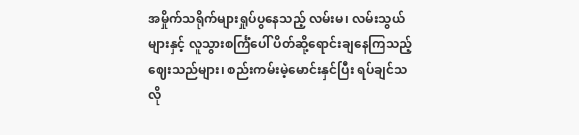အမှိုက်သရိုက်များရှုပ်ပွနေသည့် လမ်းမ၊ လမ်းသွယ်များနှင့် လူသွားစင်္ကြံပေါ် ပိတ်ဆို့ရောင်းချနေကြသည့် ဈေးသည်များ၊ စည်းကမ်းမဲ့မောင်းနှင်ပြီး ရပ်ချင်သလို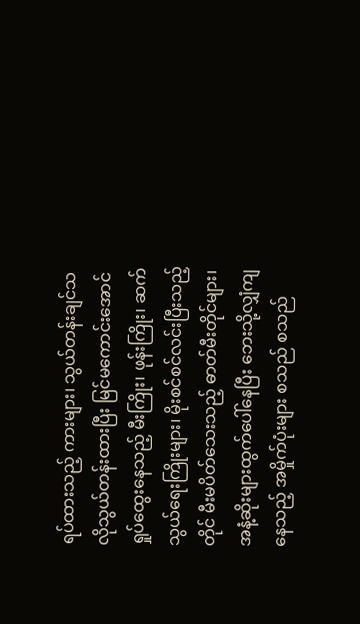ရပ်ထားသည့် ကားများ၊ သွယ်တန်းချင်သလိုသွယ်တန်းထားပြီး မြင်မကောင်းအောင်ရှုပ်ထွေးနေသည့် မီးကြိုး၊ ဖုန်းကြိုး၊ ဆက်သွယ်ရေးကြိုးများ၊ မိုးစင်စင်လင်းပြီးသည့်တိုင် မီးမပိတ်သေးသည့် ဓာတ်မီးတိုင်များ၊ အနံ့ဆိုးများထွက်ပေါ်နေပြီး ဘေးသို့လျှံကျနေသည့် အမှိုက်ပုံးများ စသည် စသည်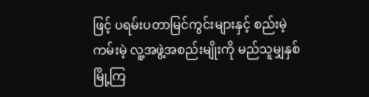ဖြင့် ပရမ်းပတာမြင်ကွင်းများနှင့် စည်းမဲ့ကမ်းမဲ့ လူ့အဖွဲ့အစည်းမျိုးကို မည်သူမျှနှစ်မြို့ကြ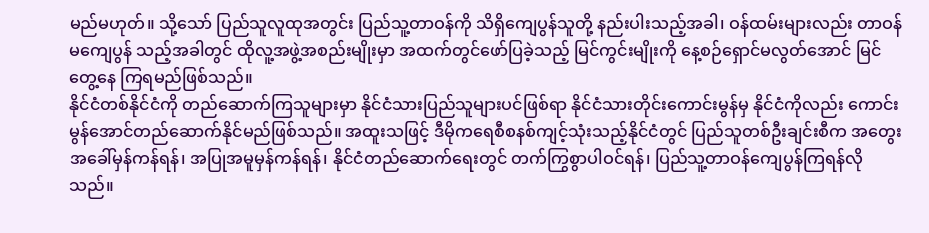မည်မဟုတ်။ သို့သော် ပြည်သူလူထုအတွင်း ပြည်သူ့တာဝန်ကို သိရှိကျေပွန်သူတို့ နည်းပါးသည့်အခါ၊ ဝန်ထမ်းများလည်း တာဝန်မကျေပွန် သည့်အခါတွင် ထိုလူ့အဖွဲ့အစည်းမျိုးမှာ အထက်တွင်ဖော်ပြခဲ့သည့် မြင်ကွင်းမျိုးကို နေ့စဉ်ရှောင်မလွတ်အောင် မြင်တွေ့နေ ကြရမည်ဖြစ်သည်။
နိုင်ငံတစ်နိုင်ငံကို တည်ဆောက်ကြသူများမှာ နိုင်ငံသားပြည်သူများပင်ဖြစ်ရာ နိုင်ငံသားတိုင်းကောင်းမွန်မှ နိုင်ငံကိုလည်း ကောင်းမွန်အောင်တည်ဆောက်နိုင်မည်ဖြစ်သည်။ အထူးသဖြင့် ဒီမိုကရေစီစနစ်ကျင့်သုံးသည့်နိုင်ငံတွင် ပြည်သူတစ်ဦးချင်းစီက အတွေးအခေါ်မှန်ကန်ရန်၊ အပြုအမူမှန်ကန်ရန်၊ နိုင်ငံတည်ဆောက်ရေးတွင် တက်ကြွစွာပါဝင်ရန်၊ ပြည်သူ့တာဝန်ကျေပွန်ကြရန်လိုသည်။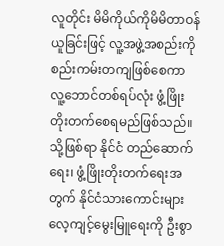လူတိုင်း မိမိကိုယ်ကိုမိမိတာဝန်ယူခြင်းဖြင့် လူ့အဖွဲ့အစည်းကို စည်းကမ်းတကျဖြစ်စေကာ လူ့ဘောင်တစ်ရပ်လုံး ဖွံ့ဖြိုးတိုးတက်စေရမည်ဖြစ်သည်။ သို့ဖြစ်ရာ နိုင်ငံ တည်ဆောက်ရေး၊ ဖွံ့ဖြိုးတိုးတက်ရေးအတွက် နိုင်ငံသားကောင်းများလေ့ကျင့်မွေးမြူရေးကို ဦးစွာ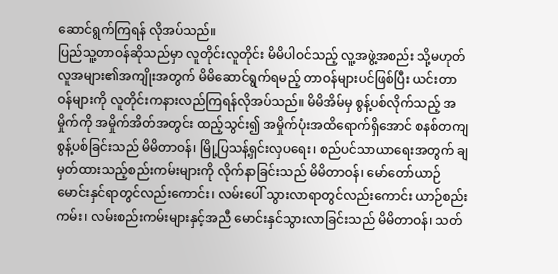ဆောင်ရွက်ကြရန် လိုအပ်သည်။
ပြည်သူ့တာဝန်ဆိုသည်မှာ လူတိုင်းလူတိုင်း မိမိပါဝင်သည့် လူ့အဖွဲ့အစည်း သို့မဟုတ် လူအများ၏အကျိုးအတွက် မိမိဆောင်ရွက်ရမည့် တာဝန်များပင်ဖြစ်ပြီး ယင်းတာဝန်များကို လူတိုင်းကနားလည်ကြရန်လိုအပ်သည်။ မိမိအိမ်မှ စွန့်ပစ်လိုက်သည့် အမှိုက်ကို အမှိုက်အိတ်အတွင်း ထည့်သွင်း၍ အမှိုက်ပုံးအထိရောက်ရှိအောင် စနစ်တကျစွန့်ပစ်ခြင်းသည် မိမိတာဝန်၊ မြို့ပြသန့်ရှင်းလှပရေး၊ စည်ပင်သာယာရေးအတွက် ချမှတ်ထားသည့်စည်းကမ်းများကို လိုက်နာခြင်းသည် မိမိတာဝန်၊ မော်တော်ယာဉ်မောင်းနှင်ရာတွင်လည်းကောင်း၊ လမ်းပေါ် သွားလာရာတွင်လည်းကောင်း ယာဉ်စည်းကမ်း၊ လမ်းစည်းကမ်းများနှင့်အညီ မောင်းနှင်သွားလာခြင်းသည် မိမိတာဝန်၊ သတ်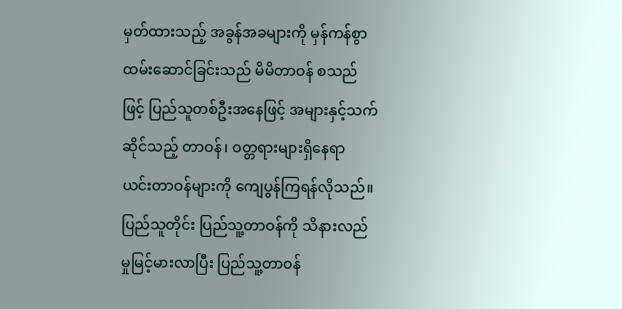မှတ်ထားသည့် အခွန်အခများကို မှန်ကန်စွာထမ်းဆောင်ခြင်းသည် မိမိတာဝန် စသည်ဖြင့် ပြည်သူတစ်ဦးအနေဖြင့် အများနှင့်သက်ဆိုင်သည့် တာဝန်၊ ဝတ္တရားများရှိနေရာ ယင်းတာဝန်များကို ကျေပွန်ကြရန်လိုသည်။ ပြည်သူတိုင်း ပြည်သူ့တာဝန်ကို သိနားလည်မှုမြင့်မားလာပြီး ပြည်သူ့တာဝန်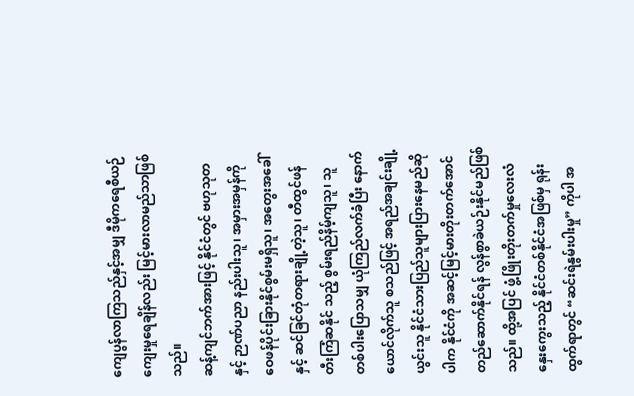ကျေပွန်လာကြသည်နှင့်အမျှ ဒီမိုကရေစီယဉ်ကျေးမှုရေချိန်လည်း မြင့်မားလာမည်သာဖြစ်သည်။
ဆန့်ကျင်ဘက်အားဖြင့် နိုင်ငံတွင် ဗဟုသုတနှင့် ဉာဏ်ပညာ နည်းပါးသူ၊ အမှားအမှန်ကို ဝေဖန်ပိုင်းခြားနိုင်စွမ်းမရှိသူ၊ အတွေးအခေါ်နှင့် ဆင်ခြင်တုံတရားချို့တဲ့သူ၊ တီထွင်ဖန်တီးကြံဆနိုင် သည့် စွမ်းရည်နိမ့်ကျသူ၊ သူတစ်ပါးပြောသမျှ ယုံကြည်လက်ခံပြီး နောက်ယောင်လိုက်သူ စသည်ဖြင့် အရည်အချင်းချို့ယွင်းသူ နိုင်ငံသားပြည်သူများပြားနေမည်ဆိုပါက နိုင်ငံကို အဆင့်မြင့်မားတိုးတက်အောင် တည်ဆောက်နိုင်ရန် လွန်စွာခဲယဉ်းနိုင်မည်ဖြစ်သည်။ ထို့အပြင် ဖွံ့ဖြိုးတိုးတက်မှုလေးလံနှေးကွေးသည့် နိုင်ငံတစ်နိုင်ငံအဖြစ်မှ ရုန်းထွက်ရာတွင် “ဆင်းရဲနွမ်းပါးမှု” ကိုပါ အ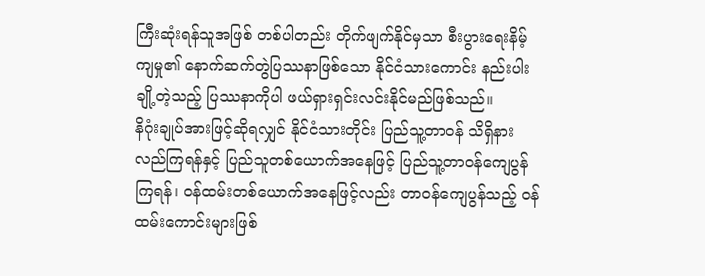ကြီးဆုံးရန်သူအဖြစ် တစ်ပါတည်း တိုက်ဖျက်နိုင်မှသာ စီးပွားရေးနိမ့်ကျမှု၏ နောက်ဆက်တွဲပြဿနာဖြစ်သော နိုင်ငံသားကောင်း နည်းပါးချို့တဲ့သည့် ပြဿနာကိုပါ ဖယ်ရှားရှင်းလင်းနိုင်မည်ဖြစ်သည်။
နိဂုံးချုပ်အားဖြင့်ဆိုရလျှင် နိုင်ငံသားတိုင်း ပြည်သူ့တာဝန် သိရှိနားလည်ကြရန်နှင့် ပြည်သူတစ်ယောက်အနေဖြင့် ပြည်သူ့တာဝန်ကျေပွန်ကြရန်၊ ဝန်ထမ်းတစ်ယောက်အနေဖြင့်လည်း တာဝန်ကျေပွန်သည့် ဝန်ထမ်းကောင်းများဖြစ်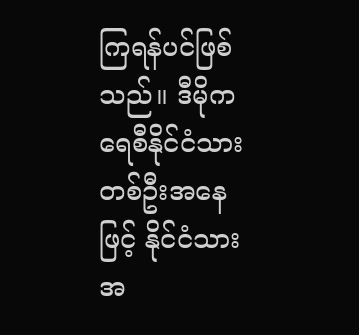ကြရန်ပင်ဖြစ်သည်။ ဒီမိုကရေစီနိုင်ငံသားတစ်ဦးအနေဖြင့် နိုင်ငံသားအ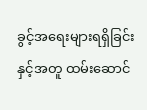ခွင့်အရေးများရရှိခြင်းနှင့်အတူ ထမ်းဆောင်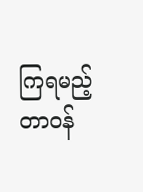ကြရမည့် တာဝန်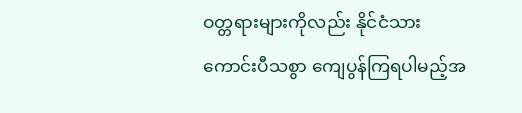ဝတ္တရားများကိုလည်း နိုင်ငံသားကောင်းပီသစွာ ကျေပွန်ကြရပါမည့်အ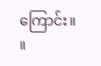ကြောင်း။ ။